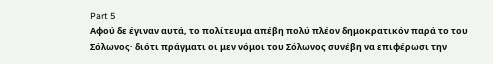Part 5
Αφού δε έγιναν αυτά, το πολίτευμα απέβη πολύ πλέον δημοκρατικόν παρά το του Σόλωνος· διότι πράγματι οι μεν νόμοι του Σόλωνος συνέβη να επιφέρωσι την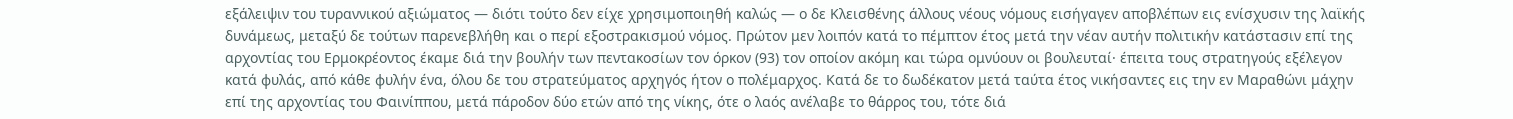εξάλειψιν του τυραννικού αξιώματος — διότι τούτο δεν είχε χρησιμοποιηθή καλώς — ο δε Κλεισθένης άλλους νέους νόμους εισήγαγεν αποβλέπων εις ενίσχυσιν της λαϊκής δυνάμεως, μεταξύ δε τούτων παρενεβλήθη και ο περί εξοστρακισμού νόμος. Πρώτον μεν λοιπόν κατά το πέμπτον έτος μετά την νέαν αυτήν πολιτικήν κατάστασιν επί της αρχοντίας του Ερμοκρέοντος έκαμε διά την βουλήν των πεντακοσίων τον όρκον (93) τον οποίον ακόμη και τώρα ομνύουν οι βουλευταί· έπειτα τους στρατηγούς εξέλεγον κατά φυλάς, από κάθε φυλήν ένα, όλου δε του στρατεύματος αρχηγός ήτον ο πολέμαρχος. Κατά δε το δωδέκατον μετά ταύτα έτος νικήσαντες εις την εν Μαραθώνι μάχην επί της αρχοντίας του Φαινίππου, μετά πάροδον δύο ετών από της νίκης, ότε ο λαός ανέλαβε το θάρρος του, τότε διά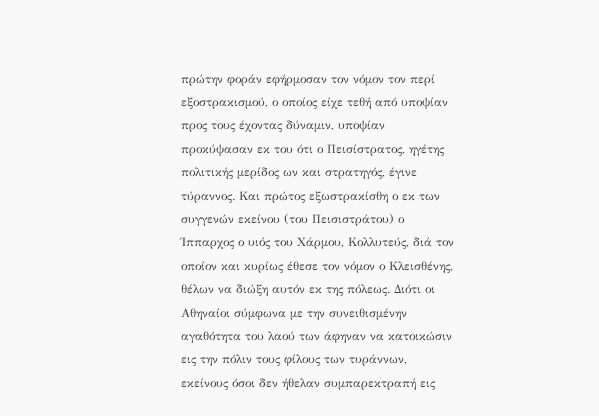πρώτην φοράν εφήρμοσαν τον νόμον τον περί εξοστρακισμού, ο οποίος είχε τεθή από υποψίαν προς τους έχοντας δύναμιν, υποψίαν προκύψασαν εκ του ότι ο Πεισίστρατος, ηγέτης πολιτικής μερίδος ων και στρατηγός, έγινε τύραννος. Και πρώτος εξωστρακίσθη ο εκ των συγγενών εκείνου (του Πεισιστράτου) ο Ίππαρχος ο υιός του Χάρμου, Κολλυτεύς, διά τον οποίον και κυρίως έθεσε τον νόμον ο Κλεισθένης, θέλων να διώξη αυτόν εκ της πόλεως. Διότι οι Αθηναίοι σύμφωνα με την συνειθισμένην αγαθότητα του λαού των άφηναν να κατοικώσιν εις την πόλιν τους φίλους των τυράννων, εκείνους όσοι δεν ήθελαν συμπαρεκτραπή εις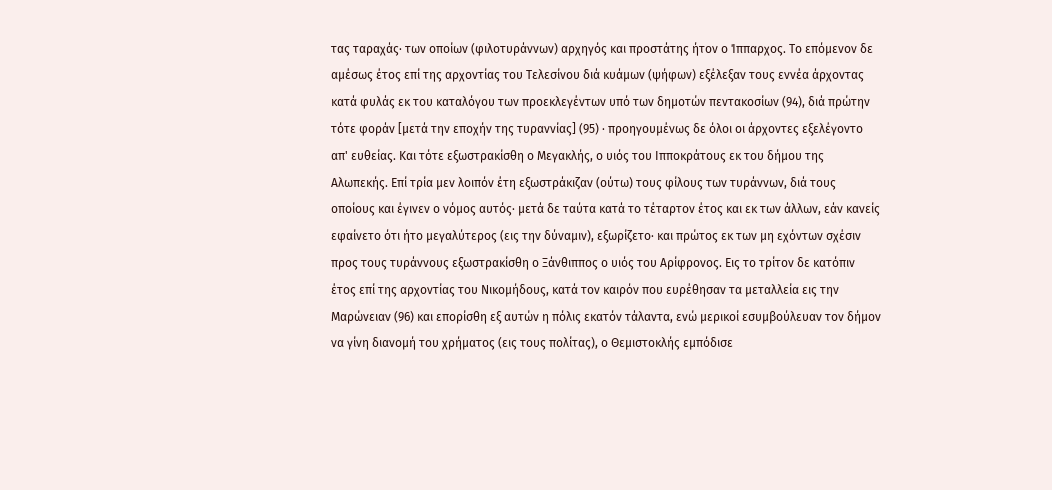τας ταραχάς· των οποίων (φιλοτυράννων) αρχηγός και προστάτης ήτον ο Ίππαρχος. Το επόμενον δε αμέσως έτος επί της αρχοντίας του Τελεσίνου διά κυάμων (ψήφων) εξέλεξαν τους εννέα άρχοντας κατά φυλάς εκ του καταλόγου των προεκλεγέντων υπό των δημοτών πεντακοσίων (94), διά πρώτην τότε φοράν [μετά την εποχήν της τυραννίας] (95) · προηγουμένως δε όλοι οι άρχοντες εξελέγοντο απ' ευθείας. Και τότε εξωστρακίσθη ο Μεγακλής, ο υιός του Ιπποκράτους εκ του δήμου της Αλωπεκής. Επί τρία μεν λοιπόν έτη εξωστράκιζαν (ούτω) τους φίλους των τυράννων, διά τους οποίους και έγινεν ο νόμος αυτός· μετά δε ταύτα κατά το τέταρτον έτος και εκ των άλλων, εάν κανείς εφαίνετο ότι ήτο μεγαλύτερος (εις την δύναμιν), εξωρίζετο· και πρώτος εκ των μη εχόντων σχέσιν προς τους τυράννους εξωστρακίσθη ο Ξάνθιππος ο υιός του Αρίφρονος. Εις το τρίτον δε κατόπιν έτος επί της αρχοντίας του Νικομήδους, κατά τον καιρόν που ευρέθησαν τα μεταλλεία εις την Μαρώνειαν (96) και επορίσθη εξ αυτών η πόλις εκατόν τάλαντα, ενώ μερικοί εσυμβούλευαν τον δήμον να γίνη διανομή του χρήματος (εις τους πολίτας), ο Θεμιστοκλής εμπόδισε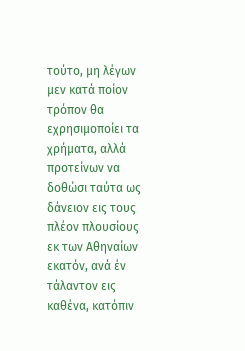τούτο, μη λέγων μεν κατά ποίον τρόπον θα εχρησιμοποίει τα χρήματα, αλλά προτείνων να δοθώσι ταύτα ως δάνειον εις τους πλέον πλουσίους εκ των Αθηναίων εκατόν, ανά έν τάλαντον εις καθένα, κατόπιν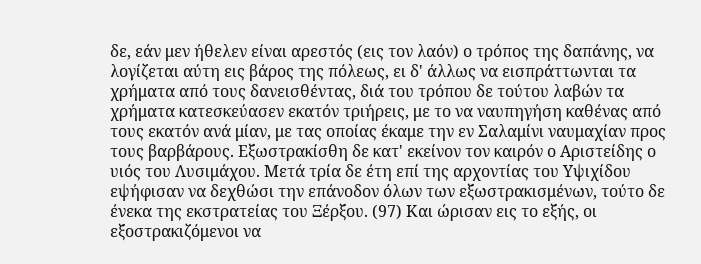δε, εάν μεν ήθελεν είναι αρεστός (εις τον λαόν) ο τρόπος της δαπάνης, να λογίζεται αύτη εις βάρος της πόλεως, ει δ' άλλως να εισπράττωνται τα χρήματα από τους δανεισθέντας, διά του τρόπου δε τούτου λαβών τα χρήματα κατεσκεύασεν εκατόν τριήρεις, με το να ναυπηγήση καθένας από τους εκατόν ανά μίαν, με τας οποίας έκαμε την εν Σαλαμίνι ναυμαχίαν προς τους βαρβάρους. Εξωστρακίσθη δε κατ' εκείνον τον καιρόν ο Αριστείδης ο υιός του Λυσιμάχου. Μετά τρία δε έτη επί της αρχοντίας του Υψιχίδου εψήφισαν να δεχθώσι την επάνοδον όλων των εξωστρακισμένων, τούτο δε ένεκα της εκστρατείας του Ξέρξου. (97) Και ώρισαν εις το εξής, οι εξοστρακιζόμενοι να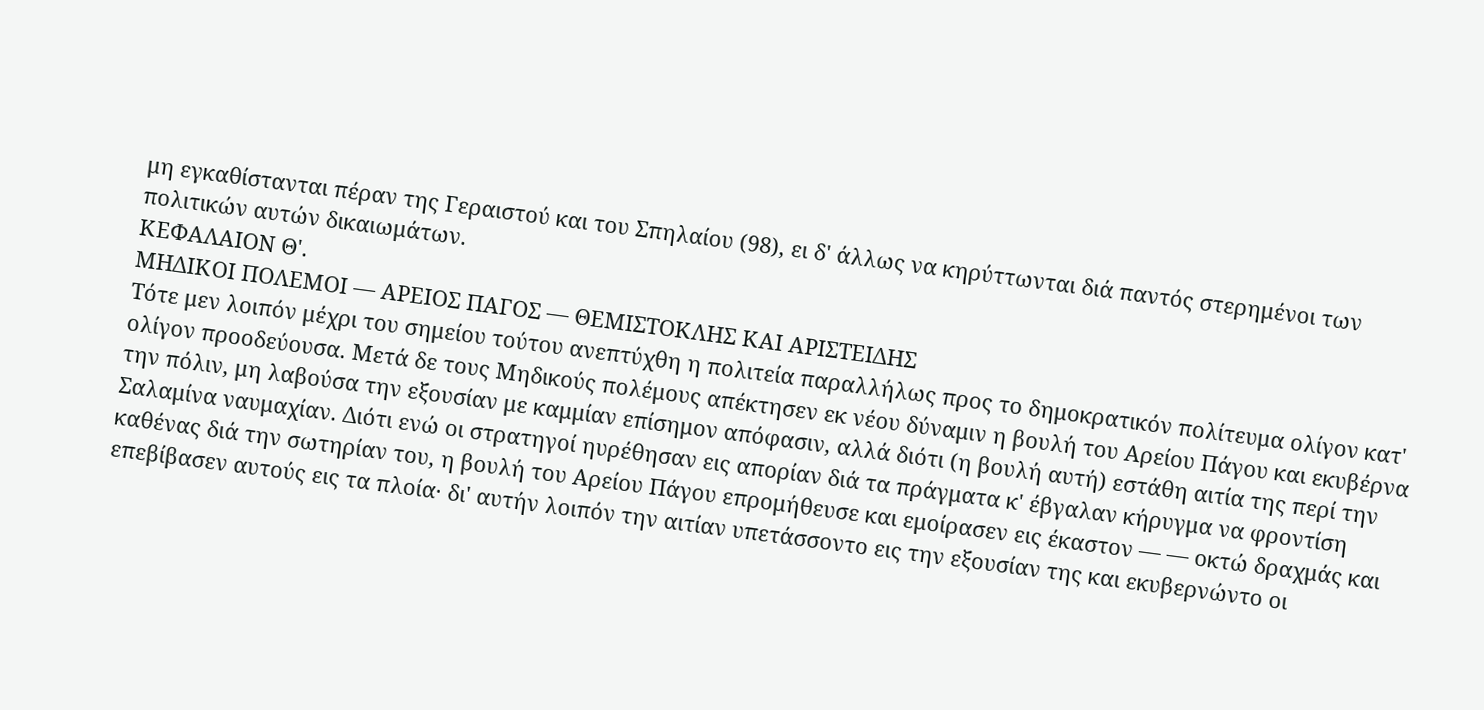μη εγκαθίστανται πέραν της Γεραιστού και του Σπηλαίου (98), ει δ' άλλως να κηρύττωνται διά παντός στερημένοι των πολιτικών αυτών δικαιωμάτων.
ΚΕΦΑΛΑΙΟΝ Θ'.
ΜΗΔΙΚΟΙ ΠΟΛΕΜΟΙ — ΑΡΕΙΟΣ ΠΑΓΟΣ — ΘΕΜΙΣΤΟΚΛΗΣ ΚΑΙ ΑΡΙΣΤΕΙΔΗΣ
Τότε μεν λοιπόν μέχρι του σημείου τούτου ανεπτύχθη η πολιτεία παραλλήλως προς το δημοκρατικόν πολίτευμα ολίγον κατ' ολίγον προοδεύουσα. Μετά δε τους Μηδικούς πολέμους απέκτησεν εκ νέου δύναμιν η βουλή του Αρείου Πάγου και εκυβέρνα την πόλιν, μη λαβούσα την εξουσίαν με καμμίαν επίσημον απόφασιν, αλλά διότι (η βουλή αυτή) εστάθη αιτία της περί την Σαλαμίνα ναυμαχίαν. Διότι ενώ οι στρατηγοί ηυρέθησαν εις απορίαν διά τα πράγματα κ' έβγαλαν κήρυγμα να φροντίση καθένας διά την σωτηρίαν του, η βουλή του Αρείου Πάγου επρομήθευσε και εμοίρασεν εις έκαστον — — οκτώ δραχμάς και επεβίβασεν αυτούς εις τα πλοία· δι' αυτήν λοιπόν την αιτίαν υπετάσσοντο εις την εξουσίαν της και εκυβερνώντο οι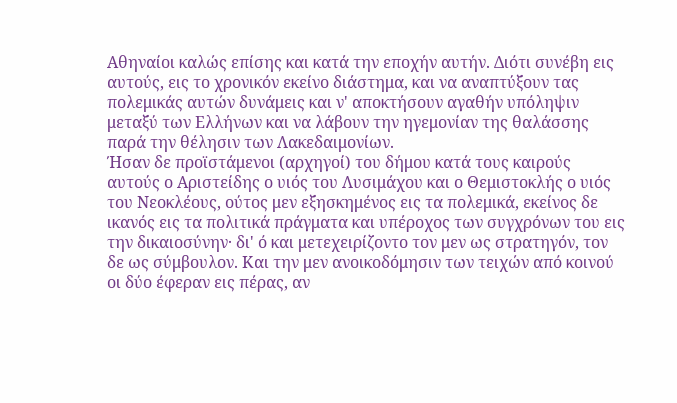Αθηναίοι καλώς επίσης και κατά την εποχήν αυτήν. Διότι συνέβη εις αυτούς, εις το χρονικόν εκείνο διάστημα, και να αναπτύξουν τας πολεμικάς αυτών δυνάμεις και ν' αποκτήσουν αγαθήν υπόληψιν μεταξύ των Ελλήνων και να λάβουν την ηγεμονίαν της θαλάσσης παρά την θέλησιν των Λακεδαιμονίων.
Ήσαν δε προϊστάμενοι (αρχηγοί) του δήμου κατά τους καιρούς αυτούς ο Αριστείδης ο υιός του Λυσιμάχου και ο Θεμιστοκλής ο υιός του Νεοκλέους, ούτος μεν εξησκημένος εις τα πολεμικά, εκείνος δε ικανός εις τα πολιτικά πράγματα και υπέροχος των συγχρόνων του εις την δικαιοσύνην· δι' ό και μετεχειρίζοντο τον μεν ως στρατηγόν, τον δε ως σύμβουλον. Και την μεν ανοικοδόμησιν των τειχών από κοινού οι δύο έφεραν εις πέρας, αν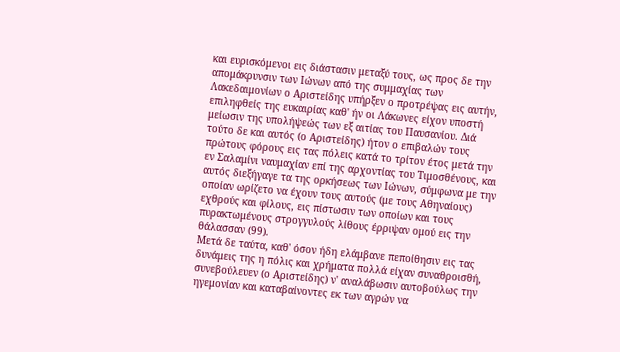και ευρισκόμενοι εις διάστασιν μεταξύ τους, ως προς δε την απομάκρυνσιν των Ιώνων από της συμμαχίας των Λακεδαιμονίων ο Αριστείδης υπήρξεν ο προτρέψας εις αυτήν, επιληφθείς της ευκαιρίας καθ' ήν οι Λάκωνες είχον υποστή μείωσιν της υπολήψεώς των εξ αιτίας του Παυσανίου. Διά τούτο δε και αυτός (ο Αριστείδης) ήτον ο επιβαλών τους πρώτους φόρους εις τας πόλεις κατά το τρίτον έτος μετά την εν Σαλαμίνι ναυμαχίαν επί της αρχοντίας του Τιμοσθένους, και αυτός διεξήγαγε τα της ορκήσεως των Ιώνων, σύμφωνα με την οποίαν ωρίζετο να έχουν τους αυτούς (με τους Αθηναίους) εχθρούς και φίλους, εις πίστωσιν των οποίων και τους πυρακτωμένους στρογγυλούς λίθους έρριψαν ομού εις την θάλασσαν (99).
Μετά δε ταύτα, καθ' όσον ήδη ελάμβανε πεποίθησιν εις τας δυνάμεις της η πόλις και χρήματα πολλά είχαν συναθροισθή, συνεβούλευεν (ο Αριστείδης) ν' αναλάβωσιν αυτοβούλως την ηγεμονίαν και καταβαίνοντες εκ των αγρών να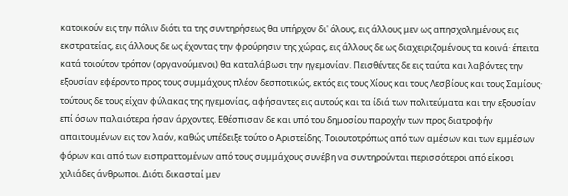κατοικούν εις την πόλιν διότι τα της συντηρήσεως θα υπήρχον δι' όλους, εις άλλους μεν ως απησχολημένους εις εκστρατείας, εις άλλους δε ως έχοντας την φρούρησιν της χώρας, εις άλλους δε ως διαχειριζομένους τα κοινά· έπειτα κατά τοιούτον τρόπον (οργανούμενοι) θα καταλάβωσι την ηγεμονίαν. Πεισθέντες δε εις ταύτα και λαβόντες την εξουσίαν εφέροντο προς τους συμμάχους πλέον δεσποτικώς, εκτός εις τους Χίους και τους Λεσβίους και τους Σαμίους· τούτους δε τους είχαν φύλακας της ηγεμονίας, αφήσαντες εις αυτούς και τα ίδιά των πολιτεύματα και την εξουσίαν επί όσων παλαιότερα ήσαν άρχοντες. Εθέσπισαν δε και υπό του δημοσίου παροχήν των προς διατροφήν απαιτουμένων εις τον λαόν, καθώς υπέδειξε τούτο ο Αριστείδης. Τοιουτοτρόπως από των αμέσων και των εμμέσων φόρων και από των εισπραττομένων από τους συμμάχους συνέβη να συντηρούνται περισσότεροι από είκοσι χιλιάδες άνθρωποι. Διότι δικασταί μεν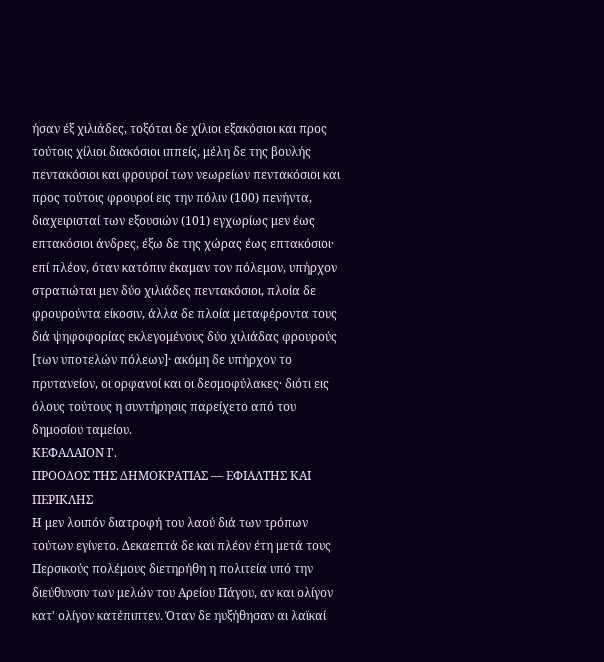ήσαν έξ χιλιάδες, τοξόται δε χίλιοι εξακόσιοι και προς τούτοις χίλιοι διακόσιοι ιππείς, μέλη δε της βουλής πεντακόσιοι και φρουροί των νεωρείων πεντακόσιοι και προς τούτοις φρουροί εις την πόλιν (100) πενήντα, διαχειρισταί των εξουσιών (101) εγχωρίως μεν έως επτακόσιοι άνδρες, έξω δε της χώρας έως επτακόσιοι· επί πλέον, όταν κατόπιν έκαμαν τον πόλεμον, υπήρχον στρατιώται μεν δύο χιλιάδες πεντακόσιοι, πλοία δε φρουρούντα είκοσιν, άλλα δε πλοία μεταφέροντα τους διά ψηφοφορίας εκλεγομένους δύο χιλιάδας φρουρούς [των υποτελών πόλεων]· ακόμη δε υπήρχον το πρυτανείον, οι ορφανοί και οι δεσμοφύλακες· διότι εις όλους τούτους η συντήρησις παρείχετο από του δημοσίου ταμείου.
ΚΕΦΑΛΑΙΟΝ Ι'.
ΠΡΟΟΔΟΣ ΤΗΣ ΔΗΜΟΚΡΑΤΙΑΣ — ΕΦΙΑΛΤΗΣ ΚΑΙ ΠΕΡΙΚΛΗΣ
Η μεν λοιπόν διατροφή του λαού διά των τρόπων τούτων εγίνετο. Δεκαεπτά δε και πλέον έτη μετά τους Περσικούς πολέμους διετηρήθη η πολιτεία υπό την διεύθυνσιν των μελών του Αρείου Πάγου, αν και ολίγον κατ' ολίγον κατέπιπτεν. Όταν δε ηυξήθησαν αι λαϊκαί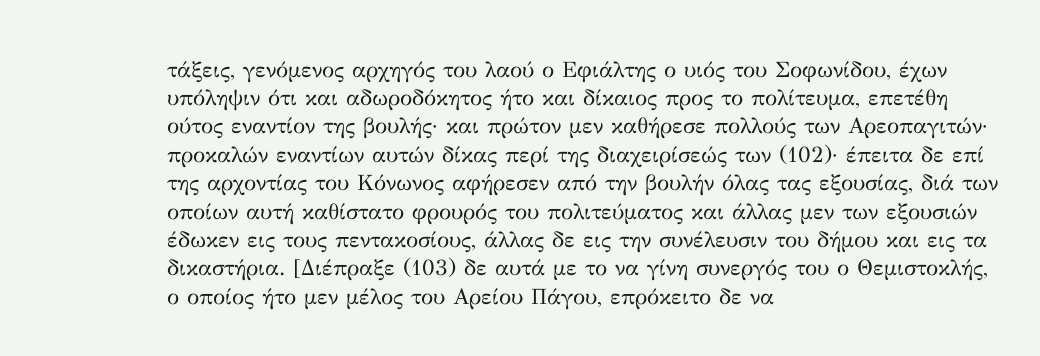τάξεις, γενόμενος αρχηγός του λαού ο Εφιάλτης ο υιός του Σοφωνίδου, έχων υπόληψιν ότι και αδωροδόκητος ήτο και δίκαιος προς το πολίτευμα, επετέθη ούτος εναντίον της βουλής· και πρώτον μεν καθήρεσε πολλούς των Αρεοπαγιτών· προκαλών εναντίων αυτών δίκας περί της διαχειρίσεώς των (102)· έπειτα δε επί της αρχοντίας του Κόνωνος αφήρεσεν από την βουλήν όλας τας εξουσίας, διά των οποίων αυτή καθίστατο φρουρός του πολιτεύματος και άλλας μεν των εξουσιών έδωκεν εις τους πεντακοσίους, άλλας δε εις την συνέλευσιν του δήμου και εις τα δικαστήρια. [Διέπραξε (103) δε αυτά με το να γίνη συνεργός του ο Θεμιστοκλής, ο οποίος ήτο μεν μέλος του Αρείου Πάγου, επρόκειτο δε να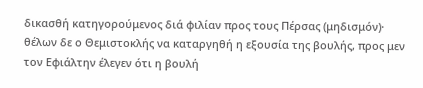δικασθή κατηγορούμενος διά φιλίαν προς τους Πέρσας (μηδισμόν)· θέλων δε ο Θεμιστοκλής να καταργηθή η εξουσία της βουλής, προς μεν τον Εφιάλτην έλεγεν ότι η βουλή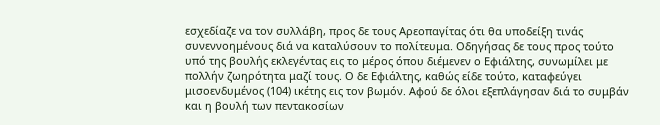εσχεδίαζε να τον συλλάβη, προς δε τους Αρεοπαγίτας ότι θα υποδείξη τινάς συνεννοημένους διά να καταλύσουν το πολίτευμα. Οδηγήσας δε τους προς τούτο υπό της βουλής εκλεγέντας εις το μέρος όπου διέμενεν ο Εφιάλτης, συνωμίλει με πολλήν ζωηρότητα μαζί τους. Ο δε Εφιάλτης, καθώς είδε τούτο, καταφεύγει μισοενδυμένος (104) ικέτης εις τον βωμόν. Αφού δε όλοι εξεπλάγησαν διά το συμβάν και η βουλή των πεντακοσίων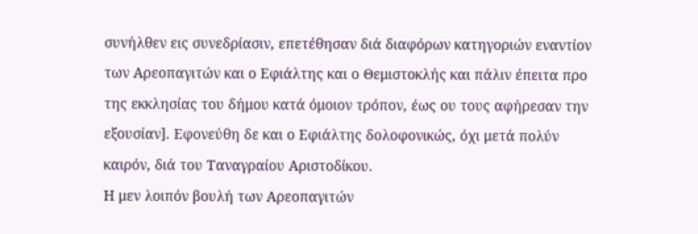συνήλθεν εις συνεδρίασιν, επετέθησαν διά διαφόρων κατηγοριών εναντίον των Αρεοπαγιτών και ο Εφιάλτης και ο Θεμιστοκλής και πάλιν έπειτα προ της εκκλησίας του δήμου κατά όμοιον τρόπον, έως ου τους αφήρεσαν την εξουσίαν]. Εφονεύθη δε και ο Εφιάλτης δολοφονικώς, όχι μετά πολύν καιρόν, διά του Ταναγραίου Αριστοδίκου.
Η μεν λοιπόν βουλή των Αρεοπαγιτών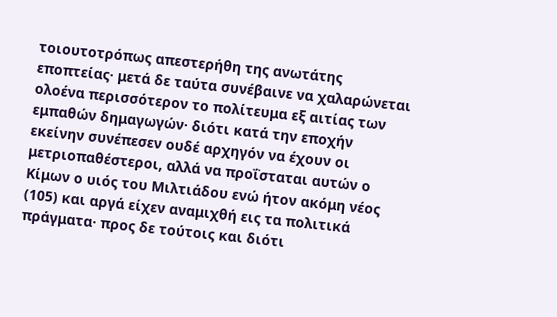τοιουτοτρόπως απεστερήθη της ανωτάτης εποπτείας· μετά δε ταύτα συνέβαινε να χαλαρώνεται ολοένα περισσότερον το πολίτευμα εξ αιτίας των εμπαθών δημαγωγών· διότι κατά την εποχήν εκείνην συνέπεσεν ουδέ αρχηγόν να έχουν οι μετριοπαθέστεροι, αλλά να προΐσταται αυτών ο Κίμων ο υιός του Μιλτιάδου ενώ ήτον ακόμη νέος (105) και αργά είχεν αναμιχθή εις τα πολιτικά πράγματα· προς δε τούτοις και διότι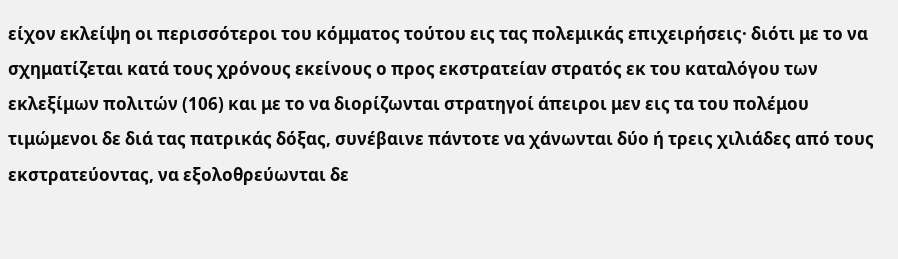είχον εκλείψη οι περισσότεροι του κόμματος τούτου εις τας πολεμικάς επιχειρήσεις· διότι με το να σχηματίζεται κατά τους χρόνους εκείνους ο προς εκστρατείαν στρατός εκ του καταλόγου των εκλεξίμων πολιτών (106) και με το να διορίζωνται στρατηγοί άπειροι μεν εις τα του πολέμου τιμώμενοι δε διά τας πατρικάς δόξας, συνέβαινε πάντοτε να χάνωνται δύο ή τρεις χιλιάδες από τους εκστρατεύοντας, να εξολοθρεύωνται δε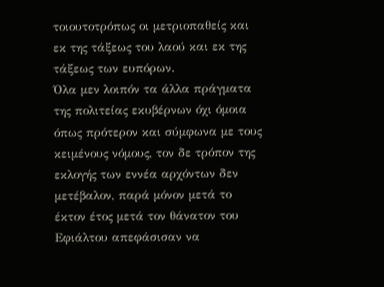τοιουτοτρόπως οι μετριοπαθείς και εκ της τάξεως του λαού και εκ της τάξεως των ευπόρων.
Όλα μεν λοιπόν τα άλλα πράγματα της πολιτείας εκυβέρνων όχι όμοια όπως πρότερον και σύμφωνα με τους κειμένους νόμους, τον δε τρόπον της εκλογής των εννέα αρχόντων δεν μετέβαλον, παρά μόνον μετά το έκτον έτος μετά τον θάνατον του Εφιάλτου απεφάσισαν να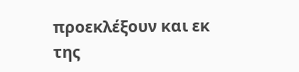προεκλέξουν και εκ της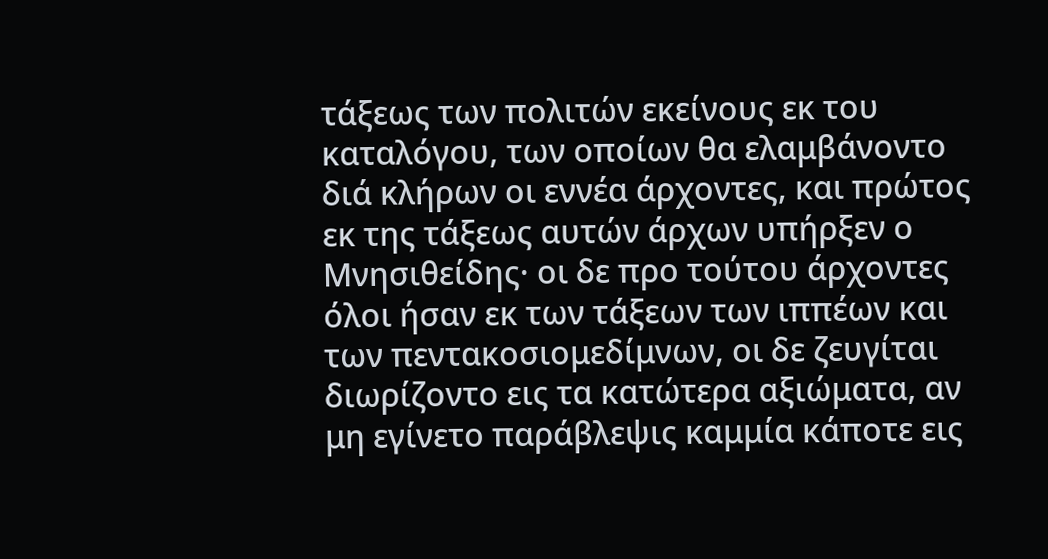τάξεως των πολιτών εκείνους εκ του καταλόγου, των οποίων θα ελαμβάνοντο διά κλήρων οι εννέα άρχοντες, και πρώτος εκ της τάξεως αυτών άρχων υπήρξεν ο Μνησιθείδης· οι δε προ τούτου άρχοντες όλοι ήσαν εκ των τάξεων των ιππέων και των πεντακοσιομεδίμνων, οι δε ζευγίται διωρίζοντο εις τα κατώτερα αξιώματα, αν μη εγίνετο παράβλεψις καμμία κάποτε εις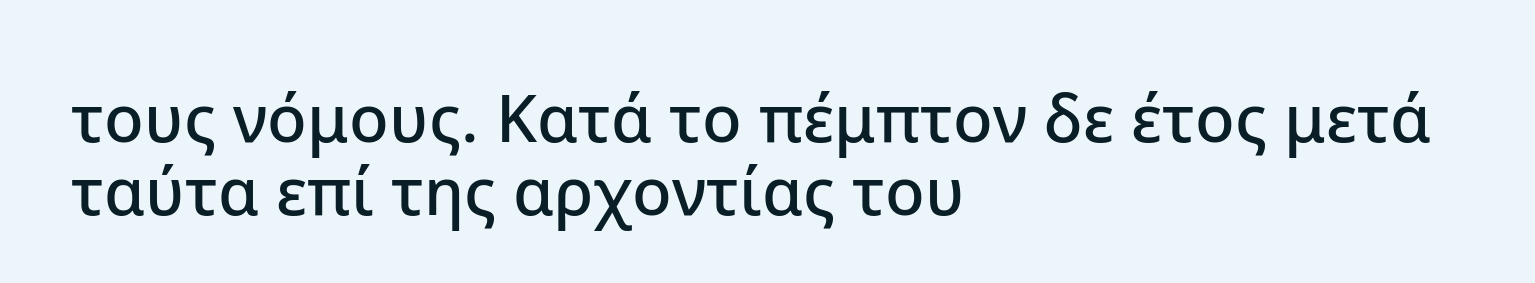τους νόμους. Κατά το πέμπτον δε έτος μετά ταύτα επί της αρχοντίας του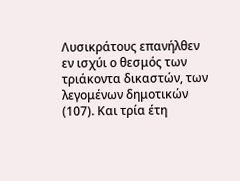Λυσικράτους επανήλθεν εν ισχύι ο θεσμός των τριάκοντα δικαστών, των λεγομένων δημοτικών (107). Και τρία έτη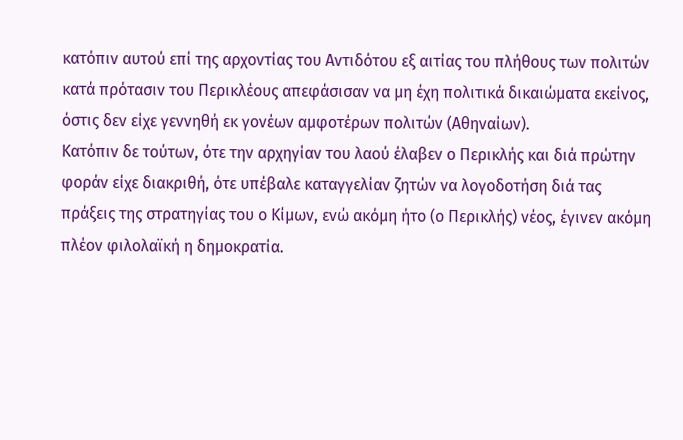κατόπιν αυτού επί της αρχοντίας του Αντιδότου εξ αιτίας του πλήθους των πολιτών κατά πρότασιν του Περικλέους απεφάσισαν να μη έχη πολιτικά δικαιώματα εκείνος, όστις δεν είχε γεννηθή εκ γονέων αμφοτέρων πολιτών (Aθηναίων).
Κατόπιν δε τούτων, ότε την αρχηγίαν του λαού έλαβεν ο Περικλής και διά πρώτην φοράν είχε διακριθή, ότε υπέβαλε καταγγελίαν ζητών να λογοδοτήση διά τας πράξεις της στρατηγίας του ο Κίμων, ενώ ακόμη ήτο (ο Περικλής) νέος, έγινεν ακόμη πλέον φιλολαϊκή η δημοκρατία.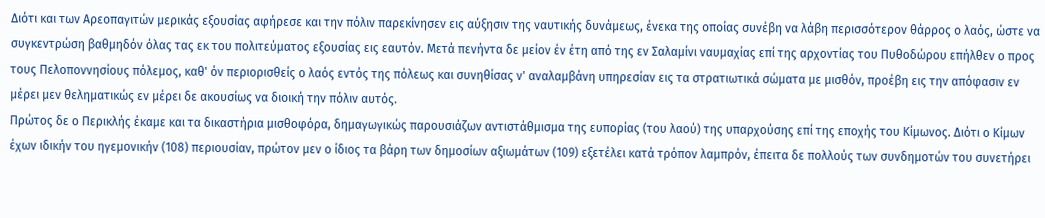Διότι και των Αρεοπαγιτών μερικάς εξουσίας αφήρεσε και την πόλιν παρεκίνησεν εις αύξησιν της ναυτικής δυνάμεως, ένεκα της οποίας συνέβη να λάβη περισσότερον θάρρος ο λαός, ώστε να συγκεντρώση βαθμηδόν όλας τας εκ του πολιτεύματος εξουσίας εις εαυτόν. Μετά πενήντα δε μείον έν έτη από της εν Σαλαμίνι ναυμαχίας επί της αρχοντίας του Πυθοδώρου επήλθεν ο προς τους Πελοποννησίους πόλεμος, καθ' όν περιορισθείς ο λαός εντός της πόλεως και συνηθίσας ν' αναλαμβάνη υπηρεσίαν εις τα στρατιωτικά σώματα με μισθόν, προέβη εις την απόφασιν εν μέρει μεν θεληματικώς εν μέρει δε ακουσίως να διοική την πόλιν αυτός.
Πρώτος δε ο Περικλής έκαμε και τα δικαστήρια μισθοφόρα, δημαγωγικώς παρουσιάζων αντιστάθμισμα της ευπορίας (του λαού) της υπαρχούσης επί της εποχής του Κίμωνος. Διότι ο Κίμων έχων ιδικήν του ηγεμονικήν (108) περιουσίαν, πρώτον μεν ο ίδιος τα βάρη των δημοσίων αξιωμάτων (109) εξετέλει κατά τρόπον λαμπρόν, έπειτα δε πολλούς των συνδημοτών του συνετήρει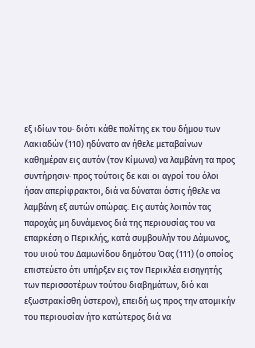εξ ιδίων του· διότι κάθε πολίτης εκ του δήμου των Λακιαδών (110) ηδύνατο αν ήθελε μεταβαίνων καθημέραν εις αυτόν (τον Κίμωνα) να λαμβάνη τα προς συντήρησιν· προς τούτοις δε και οι αγροί του όλοι ήσαν απερίφρακτοι, διά να δύναται όστις ήθελε να λαμβάνη εξ αυτών οπώρας. Εις αυτάς λοιπόν τας παροχάς μη δυνάμενος διά της περιουσίας του να επαρκέση ο Περικλής, κατά συμβουλήν του Δάμωνος, του υιού του Δαμωνίδου δημότου Όας (111) (ο οποίος επιστεύετο ότι υπήρξεν εις τον Περικλέα εισηγητής των περισσοτέρων τούτου διαβημάτων, διό και εξωστρακίσθη ύστερον), επειδή ως προς την ατομικήν του περιουσίαν ήτο κατώτερος διά να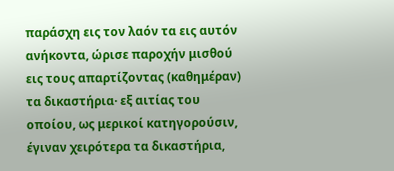παράσχη εις τον λαόν τα εις αυτόν ανήκοντα, ώρισε παροχήν μισθού εις τους απαρτίζοντας (καθημέραν) τα δικαστήρια· εξ αιτίας του οποίου, ως μερικοί κατηγορούσιν, έγιναν χειρότερα τα δικαστήρια,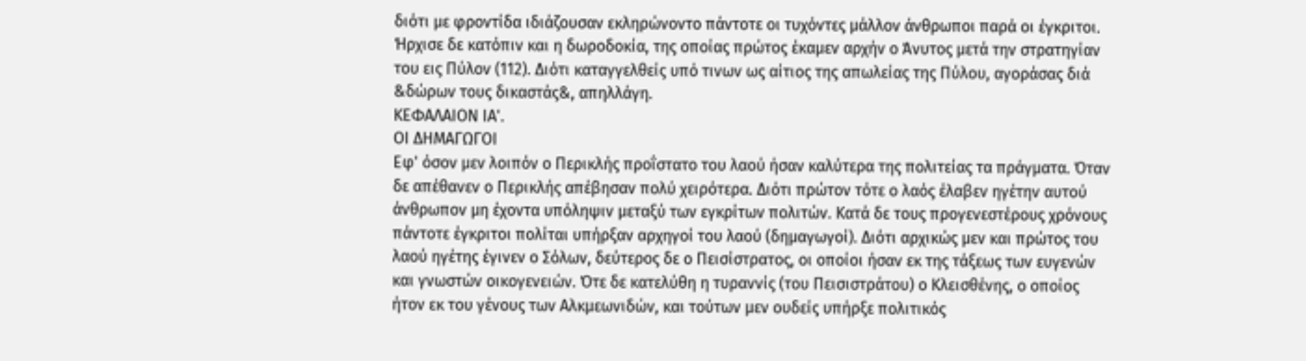διότι με φροντίδα ιδιάζουσαν εκληρώνοντο πάντοτε οι τυχόντες μάλλον άνθρωποι παρά οι έγκριτοι. Ήρχισε δε κατόπιν και η δωροδοκία, της οποίας πρώτος έκαμεν αρχήν ο Άνυτος μετά την στρατηγίαν του εις Πύλον (112). Διότι καταγγελθείς υπό τινων ως αίτιος της απωλείας της Πύλου, αγοράσας διά &δώρων τους δικαστάς&, απηλλάγη.
ΚΕΦΑΛΑΙΟΝ ΙΑ'.
ΟΙ ΔΗΜΑΓΩΓΟΙ
Εφ' όσον μεν λοιπόν ο Περικλής προΐστατο του λαού ήσαν καλύτερα της πολιτείας τα πράγματα. Όταν δε απέθανεν ο Περικλής απέβησαν πολύ χειρότερα. Διότι πρώτον τότε ο λαός έλαβεν ηγέτην αυτού άνθρωπον μη έχοντα υπόληψιν μεταξύ των εγκρίτων πολιτών. Κατά δε τους προγενεστέρους χρόνους πάντοτε έγκριτοι πολίται υπήρξαν αρχηγοί του λαού (δημαγωγοί). Διότι αρχικώς μεν και πρώτος του λαού ηγέτης έγινεν ο Σόλων, δεύτερος δε ο Πεισίστρατος, οι οποίοι ήσαν εκ της τάξεως των ευγενών και γνωστών οικογενειών. Ότε δε κατελύθη η τυραννίς (του Πεισιστράτου) ο Κλεισθένης, ο οποίος ήτον εκ του γένους των Αλκμεωνιδών, και τούτων μεν ουδείς υπήρξε πολιτικός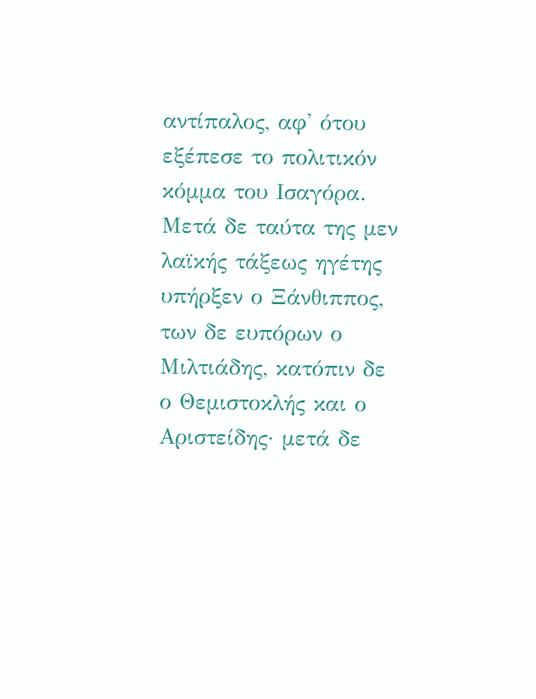αντίπαλος, αφ' ότου εξέπεσε το πολιτικόν κόμμα του Ισαγόρα. Μετά δε ταύτα της μεν λαϊκής τάξεως ηγέτης υπήρξεν ο Ξάνθιππος, των δε ευπόρων ο Μιλτιάδης, κατόπιν δε ο Θεμιστοκλής και ο Αριστείδης· μετά δε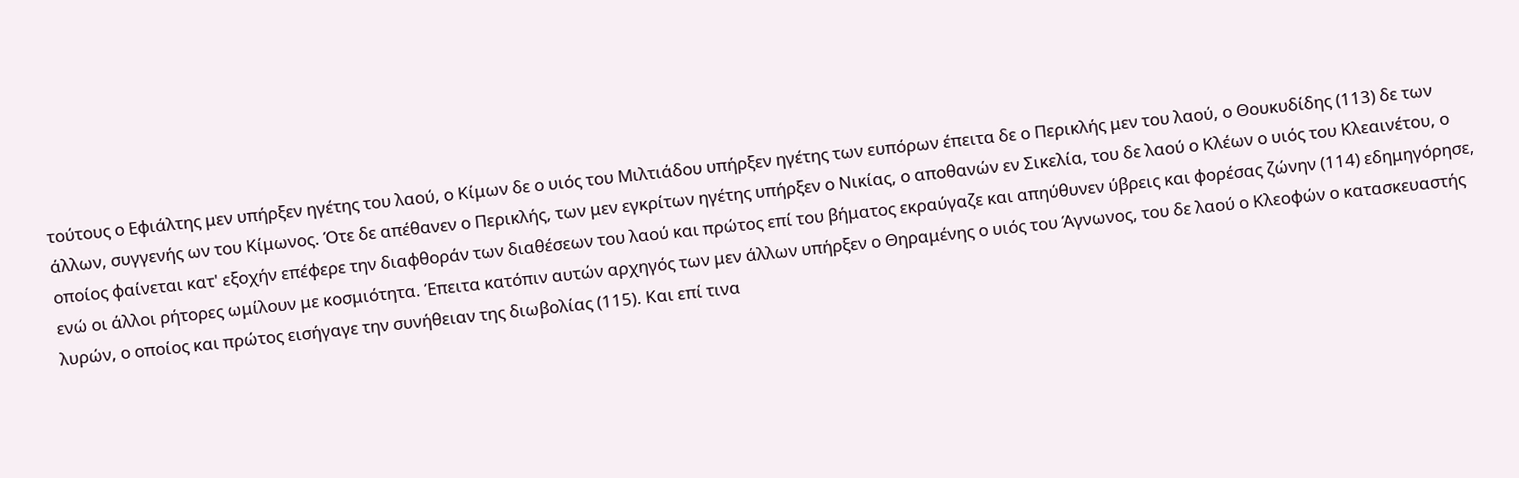τούτους ο Εφιάλτης μεν υπήρξεν ηγέτης του λαού, ο Κίμων δε ο υιός του Μιλτιάδου υπήρξεν ηγέτης των ευπόρων έπειτα δε ο Περικλής μεν του λαού, ο Θουκυδίδης (113) δε των άλλων, συγγενής ων του Κίμωνος. Ότε δε απέθανεν ο Περικλής, των μεν εγκρίτων ηγέτης υπήρξεν ο Νικίας, ο αποθανών εν Σικελία, του δε λαού ο Κλέων ο υιός του Κλεαινέτου, ο οποίος φαίνεται κατ' εξοχήν επέφερε την διαφθοράν των διαθέσεων του λαού και πρώτος επί του βήματος εκραύγαζε και απηύθυνεν ύβρεις και φορέσας ζώνην (114) εδημηγόρησε, ενώ οι άλλοι ρήτορες ωμίλουν με κοσμιότητα. Έπειτα κατόπιν αυτών αρχηγός των μεν άλλων υπήρξεν ο Θηραμένης ο υιός του Άγνωνος, του δε λαού ο Κλεοφών ο κατασκευαστής λυρών, ο οποίος και πρώτος εισήγαγε την συνήθειαν της διωβολίας (115). Και επί τινα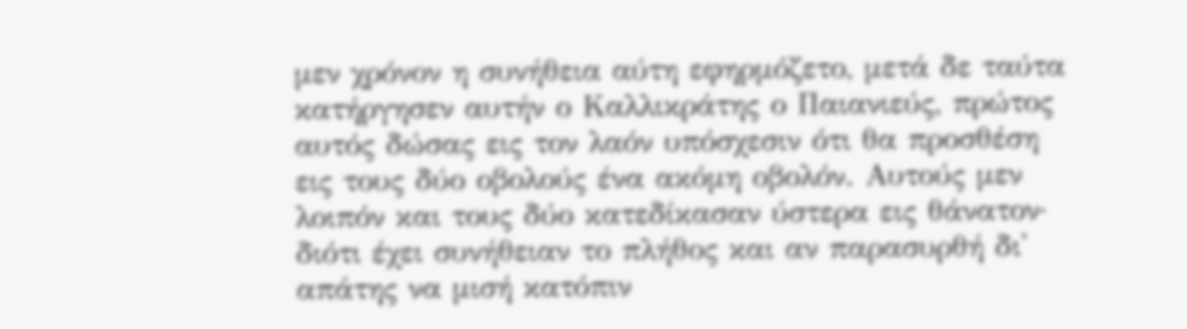μεν χρόνον η συνήθεια αύτη εφηρμόζετο, μετά δε ταύτα κατήργησεν αυτήν ο Καλλικράτης ο Παιανιεύς, πρώτος αυτός δώσας εις τον λαόν υπόσχεσιν ότι θα προσθέση εις τους δύο οβολούς ένα ακόμη οβολόν. Αυτούς μεν λοιπόν και τους δύο κατεδίκασαν ύστερα εις θάνατον· διότι έχει συνήθειαν το πλήθος και αν παρασυρθή δι' απάτης να μισή κατόπιν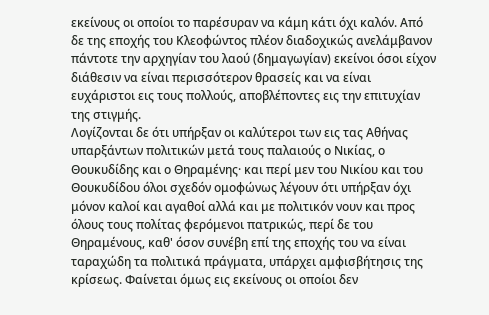εκείνους οι οποίοι το παρέσυραν να κάμη κάτι όχι καλόν. Από δε της εποχής του Κλεοφώντος πλέον διαδοχικώς ανελάμβανον πάντοτε την αρχηγίαν του λαού (δημαγωγίαν) εκείνοι όσοι είχον διάθεσιν να είναι περισσότερον θρασείς και να είναι ευχάριστοι εις τους πολλούς, αποβλέποντες εις την επιτυχίαν της στιγμής.
Λογίζονται δε ότι υπήρξαν οι καλύτεροι των εις τας Αθήνας υπαρξάντων πολιτικών μετά τους παλαιούς ο Νικίας, ο Θουκυδίδης και ο Θηραμένης· και περί μεν του Νικίου και του Θουκυδίδου όλοι σχεδόν ομοφώνως λέγουν ότι υπήρξαν όχι μόνον καλοί και αγαθοί αλλά και με πολιτικόν νουν και προς όλους τους πολίτας φερόμενοι πατρικώς, περί δε του Θηραμένους, καθ' όσον συνέβη επί της εποχής του να είναι ταραχώδη τα πολιτικά πράγματα, υπάρχει αμφισβήτησις της κρίσεως. Φαίνεται όμως εις εκείνους οι οποίοι δεν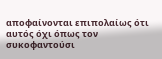αποφαίνονται επιπολαίως ότι αυτός όχι όπως τον συκοφαντούσι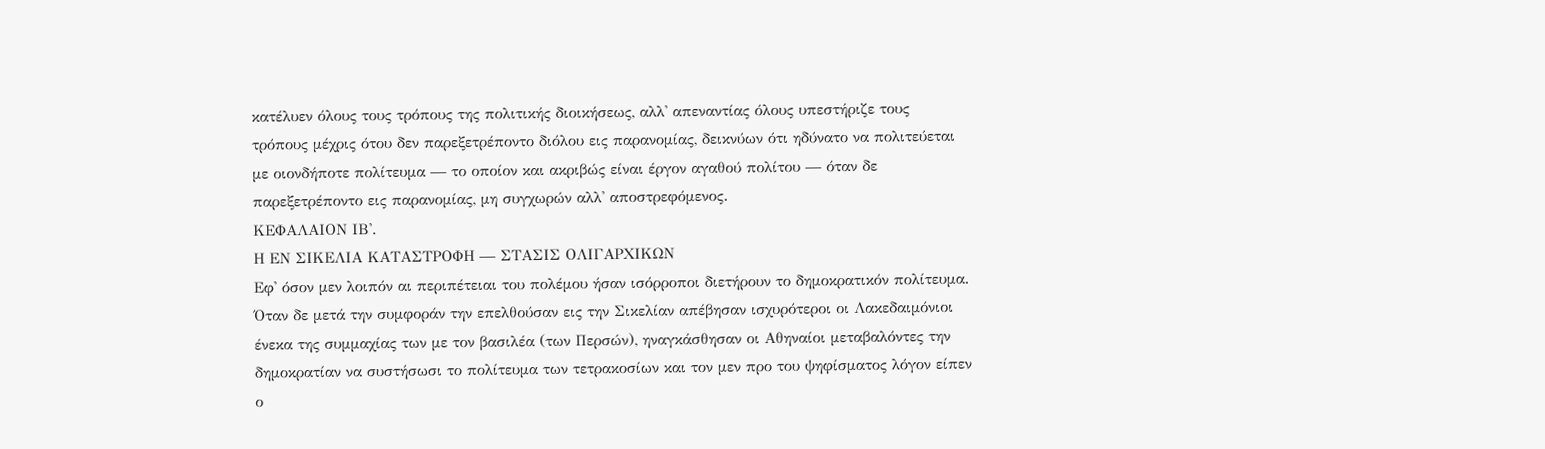κατέλυεν όλους τους τρόπους της πολιτικής διοικήσεως, αλλ' απεναντίας όλους υπεστήριζε τους τρόπους μέχρις ότου δεν παρεξετρέποντο διόλου εις παρανομίας, δεικνύων ότι ηδύνατο να πολιτεύεται με οιονδήποτε πολίτευμα — το οποίον και ακριβώς είναι έργον αγαθού πολίτου — όταν δε παρεξετρέποντο εις παρανομίας, μη συγχωρών αλλ' αποστρεφόμενος.
ΚΕΦΑΛΑΙΟΝ ΙΒ'.
Η ΕΝ ΣΙΚΕΛΙΑ ΚΑΤΑΣΤΡΟΦΗ — ΣΤΑΣΙΣ ΟΛΙΓΑΡΧΙΚΩΝ
Εφ' όσον μεν λοιπόν αι περιπέτειαι του πολέμου ήσαν ισόρροποι διετήρουν το δημοκρατικόν πολίτευμα. Όταν δε μετά την συμφοράν την επελθούσαν εις την Σικελίαν απέβησαν ισχυρότεροι οι Λακεδαιμόνιοι ένεκα της συμμαχίας των με τον βασιλέα (των Περσών), ηναγκάσθησαν οι Αθηναίοι μεταβαλόντες την δημοκρατίαν να συστήσωσι το πολίτευμα των τετρακοσίων και τον μεν προ του ψηφίσματος λόγον είπεν ο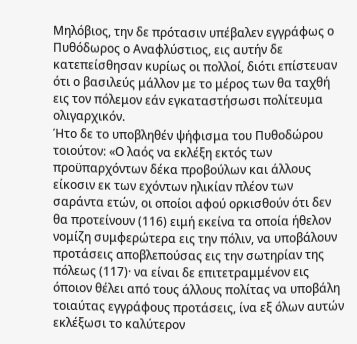Μηλόβιος, την δε πρότασιν υπέβαλεν εγγράφως ο Πυθόδωρος ο Αναφλύστιος, εις αυτήν δε κατεπείσθησαν κυρίως οι πολλοί, διότι επίστευαν ότι ο βασιλεύς μάλλον με το μέρος των θα ταχθή εις τον πόλεμον εάν εγκαταστήσωσι πολίτευμα ολιγαρχικόν.
Ήτο δε το υποβληθέν ψήφισμα του Πυθοδώρου τοιούτον: «Ο λαός να εκλέξη εκτός των προϋπαρχόντων δέκα προβούλων και άλλους είκοσιν εκ των εχόντων ηλικίαν πλέον των σαράντα ετών, οι οποίοι αφού ορκισθούν ότι δεν θα προτείνουν (116) ειμή εκείνα τα οποία ήθελον νομίζη συμφερώτερα εις την πόλιν, να υποβάλουν προτάσεις αποβλεπούσας εις την σωτηρίαν της πόλεως (117)· να είναι δε επιτετραμμένον εις όποιον θέλει από τους άλλους πολίτας να υποβάλη τοιαύτας εγγράφους προτάσεις, ίνα εξ όλων αυτών εκλέξωσι το καλύτερον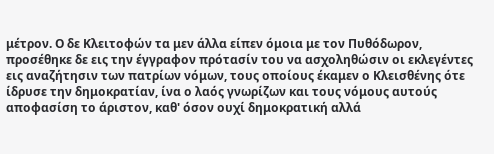μέτρον. Ο δε Κλειτοφών τα μεν άλλα είπεν όμοια με τον Πυθόδωρον, προσέθηκε δε εις την έγγραφον πρότασίν του να ασχοληθώσιν οι εκλεγέντες εις αναζήτησιν των πατρίων νόμων, τους οποίους έκαμεν ο Κλεισθένης ότε ίδρυσε την δημοκρατίαν, ίνα ο λαός γνωρίζων και τους νόμους αυτούς αποφασίση το άριστον, καθ' όσον ουχί δημοκρατική αλλά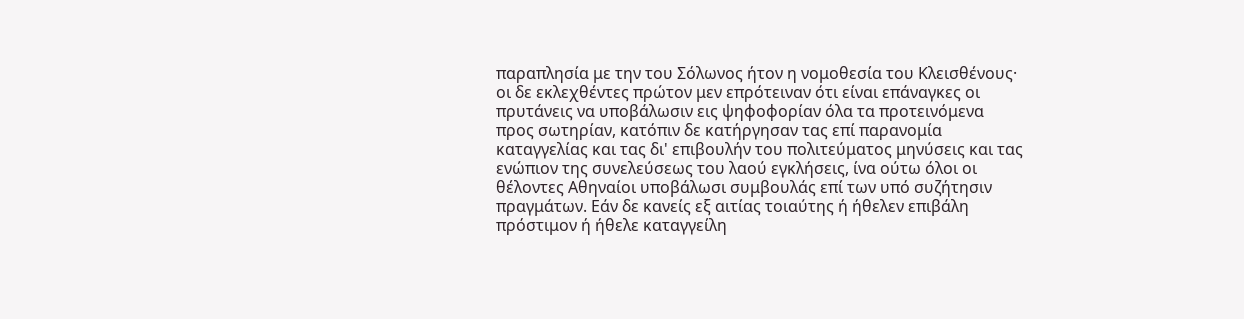παραπλησία με την του Σόλωνος ήτον η νομοθεσία του Κλεισθένους· οι δε εκλεχθέντες πρώτον μεν επρότειναν ότι είναι επάναγκες οι πρυτάνεις να υποβάλωσιν εις ψηφοφορίαν όλα τα προτεινόμενα προς σωτηρίαν, κατόπιν δε κατήργησαν τας επί παρανομία καταγγελίας και τας δι' επιβουλήν του πολιτεύματος μηνύσεις και τας ενώπιον της συνελεύσεως του λαού εγκλήσεις, ίνα ούτω όλοι οι θέλοντες Αθηναίοι υποβάλωσι συμβουλάς επί των υπό συζήτησιν πραγμάτων. Εάν δε κανείς εξ αιτίας τοιαύτης ή ήθελεν επιβάλη πρόστιμον ή ήθελε καταγγείλη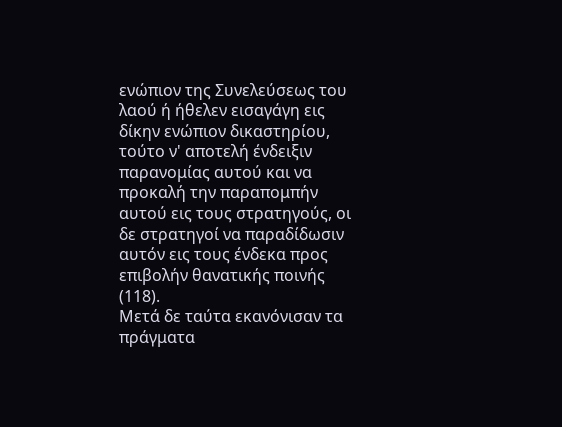ενώπιον της Συνελεύσεως του λαού ή ήθελεν εισαγάγη εις δίκην ενώπιον δικαστηρίου, τούτο ν' αποτελή ένδειξιν παρανομίας αυτού και να προκαλή την παραπομπήν αυτού εις τους στρατηγούς, οι δε στρατηγοί να παραδίδωσιν αυτόν εις τους ένδεκα προς επιβολήν θανατικής ποινής (118).
Μετά δε ταύτα εκανόνισαν τα πράγματα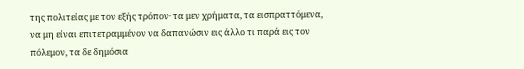της πολιτείας με τον εξής τρόπον· τα μεν χρήματα, τα εισπραττόμενα, να μη είναι επιτετραμμένον να δαπανώσιν εις άλλο τι παρά εις τον πόλεμον, τα δε δημόσια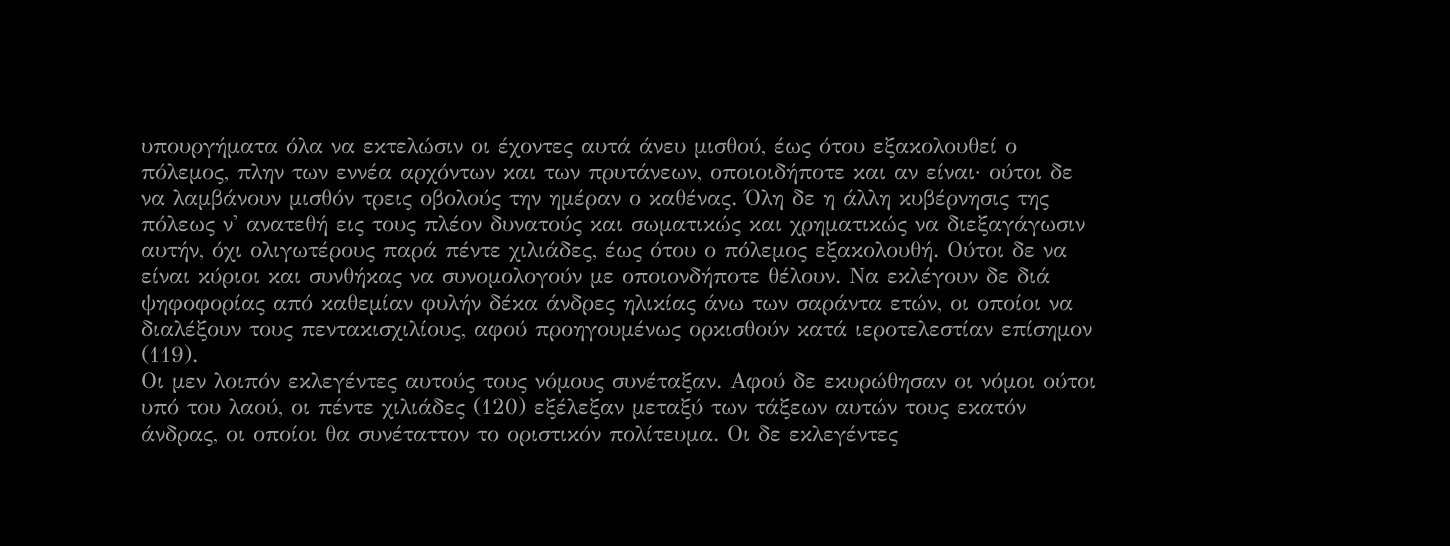υπουργήματα όλα να εκτελώσιν οι έχοντες αυτά άνευ μισθού, έως ότου εξακολουθεί ο πόλεμος, πλην των εννέα αρχόντων και των πρυτάνεων, οποιοιδήποτε και αν είναι· ούτοι δε να λαμβάνουν μισθόν τρεις οβολούς την ημέραν ο καθένας. Όλη δε η άλλη κυβέρνησις της πόλεως ν' ανατεθή εις τους πλέον δυνατούς και σωματικώς και χρηματικώς να διεξαγάγωσιν αυτήν, όχι ολιγωτέρους παρά πέντε χιλιάδες, έως ότου ο πόλεμος εξακολουθή. Ούτοι δε να είναι κύριοι και συνθήκας να συνομολογούν με οποιονδήποτε θέλουν. Να εκλέγουν δε διά ψηφοφορίας από καθεμίαν φυλήν δέκα άνδρες ηλικίας άνω των σαράντα ετών, οι οποίοι να διαλέξουν τους πεντακισχιλίους, αφού προηγουμένως ορκισθούν κατά ιεροτελεστίαν επίσημον (119).
Οι μεν λοιπόν εκλεγέντες αυτούς τους νόμους συνέταξαν. Αφού δε εκυρώθησαν οι νόμοι ούτοι υπό του λαού, οι πέντε χιλιάδες (120) εξέλεξαν μεταξύ των τάξεων αυτών τους εκατόν άνδρας, οι οποίοι θα συνέταττον το οριστικόν πολίτευμα. Οι δε εκλεγέντες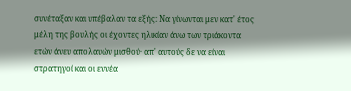συνέταξαν και υπέβαλαν τα εξής: Να γίνωνται μεν κατ' έτος μέλη της βουλής οι έχοντες ηλικίαν άνω των τριάκοντα ετών άνευ απολαυών μισθού· απ' αυτούς δε να είναι στρατηγοί και οι εννέα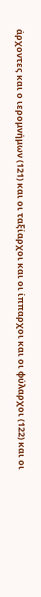άρχοντες και ο ιερομνήμων (121) και οι ταξίαρχοι και οι ίππαρχοι και οι φύλαρχοι (122) και οι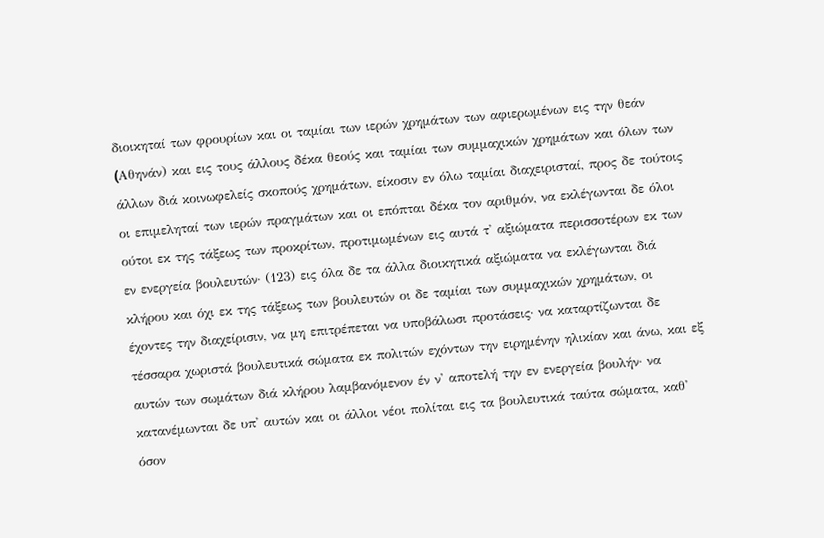διοικηταί των φρουρίων και οι ταμίαι των ιερών χρημάτων των αφιερωμένων εις την θεάν (Aθηνάν) και εις τους άλλους δέκα θεούς και ταμίαι των συμμαχικών χρημάτων και όλων των άλλων διά κοινωφελείς σκοπούς χρημάτων, είκοσιν εν όλω ταμίαι διαχειρισταί, προς δε τούτοις οι επιμεληταί των ιερών πραγμάτων και οι επόπται δέκα τον αριθμόν, να εκλέγωνται δε όλοι ούτοι εκ της τάξεως των προκρίτων, προτιμωμένων εις αυτά τ' αξιώματα περισσοτέρων εκ των εν ενεργεία βουλευτών· (123) εις όλα δε τα άλλα διοικητικά αξιώματα να εκλέγωνται διά κλήρου και όχι εκ της τάξεως των βουλευτών οι δε ταμίαι των συμμαχικών χρημάτων, οι έχοντες την διαχείρισιν, να μη επιτρέπεται να υποβάλωσι προτάσεις· να καταρτίζωνται δε τέσσαρα χωριστά βουλευτικά σώματα εκ πολιτών εχόντων την ειρημένην ηλικίαν και άνω, και εξ αυτών των σωμάτων διά κλήρου λαμβανόμενον έν ν' αποτελή την εν ενεργεία βουλήν· να κατανέμωνται δε υπ' αυτών και οι άλλοι νέοι πολίται εις τα βουλευτικά ταύτα σώματα, καθ' όσον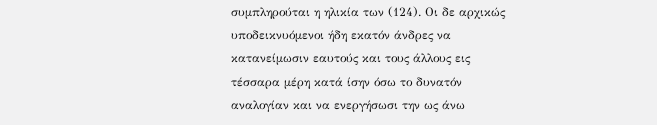συμπληρούται η ηλικία των (124). Οι δε αρχικώς υποδεικνυόμενοι ήδη εκατόν άνδρες να κατανείμωσιν εαυτούς και τους άλλους εις τέσσαρα μέρη κατά ίσην όσω το δυνατόν αναλογίαν και να ενεργήσωσι την ως άνω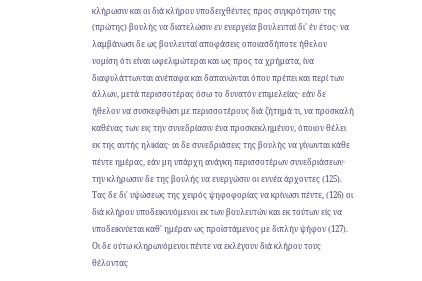κλήρωσιν και οι διά κλήρου υποδειχθέντες προς συγκρότησιν της (πρώτης) βουλής να διατελώσιν εν ενεργεία βουλευταί δι' έν έτος· να λαμβάνωσι δε ως βουλευταί αποφάσεις οποιασδήποτε ήθελον νομίση ότι είναι ωφελιμώτεραι και ως προς τα χρήματα, ίνα διαφυλάττωνται ανέπαφα και δαπανώνται όπου πρέπει και περί των άλλων, μετά περισσοτέρας όσω το δυνατόν επιμελείας· εάν δε ήθελον να συσκεφθώσι με περισσοτέρους διά ζήτημά τι, να προσκαλή καθένας των εις την συνεδρίασιν ένα προσκεκλημένον, όποιον θέλει εκ της αυτής ηλικίας· αι δε συνεδριάσεις της βουλής να γίνωνται κάθε πέντε ημέρας, εάν μη υπάρχη ανάγκη περισσοτέρων συνεδριάσεων· την κλήρωσιν δε της βουλής να ενεργώσιν οι εννέα άρχοντες (125). Τας δε δι' υψώσεως της χειρός ψηφοφορίας να κρίνωσι πέντε, (126) οι διά κλήρου υποδεικνυόμενοι εκ των βουλευτών και εκ τούτων είς να υποδεικνύεται καθ' ημέραν ως προϊστάμενος με διπλήν ψήφον (127). Οι δε ούτω κληρωνόμενοι πέντε να εκλέγουν διά κλήρου τους θέλοντας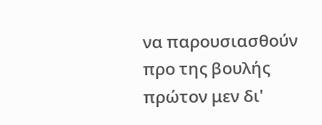να παρουσιασθούν προ της βουλής πρώτον μεν δι'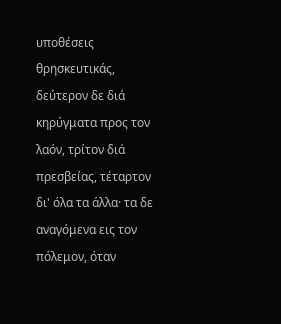υποθέσεις θρησκευτικάς, δεύτερον δε διά κηρύγματα προς τον λαόν, τρίτον διά πρεσβείας, τέταρτον δι' όλα τα άλλα· τα δε αναγόμενα εις τον πόλεμον, όταν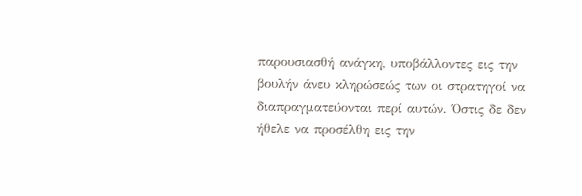παρουσιασθή ανάγκη, υποβάλλοντες εις την βουλήν άνευ κληρώσεώς των οι στρατηγοί να διαπραγματεύονται περί αυτών. Όστις δε δεν ήθελε να προσέλθη εις την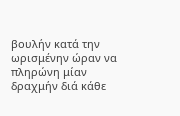βουλήν κατά την ωρισμένην ώραν να πληρώνη μίαν δραχμήν διά κάθε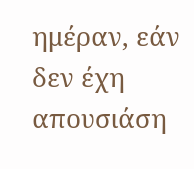ημέραν, εάν δεν έχη απουσιάση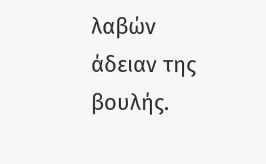λαβών άδειαν της βουλής.